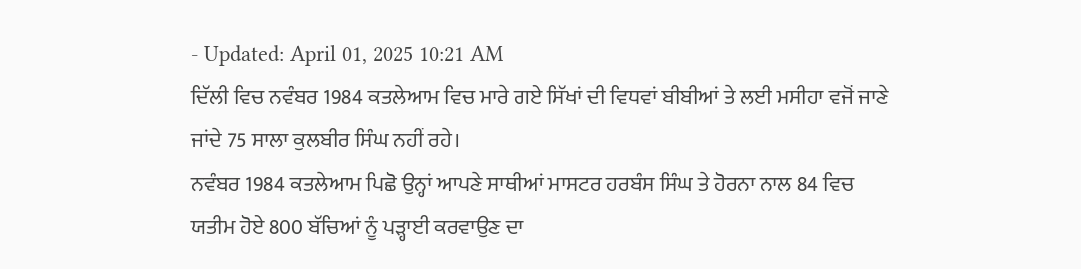- Updated: April 01, 2025 10:21 AM
ਦਿੱਲੀ ਵਿਚ ਨਵੰਬਰ 1984 ਕਤਲੇਆਮ ਵਿਚ ਮਾਰੇ ਗਏ ਸਿੱਖਾਂ ਦੀ ਵਿਧਵਾਂ ਬੀਬੀਆਂ ਤੇ ਲਈ ਮਸੀਹਾ ਵਜੋਂ ਜਾਣੇ ਜਾਂਦੇ 75 ਸਾਲਾ ਕੁਲਬੀਰ ਸਿੰਘ ਨਹੀਂ ਰਹੇ।
ਨਵੰਬਰ 1984 ਕਤਲੇਆਮ ਪਿਛੋ ਉਨ੍ਹਾਂ ਆਪਣੇ ਸਾਥੀਆਂ ਮਾਸਟਰ ਹਰਬੰਸ ਸਿੰਘ ਤੇ ਹੋਰਨਾ ਨਾਲ 84 ਵਿਚ ਯਤੀਮ ਹੋਏ 800 ਬੱਚਿਆਂ ਨੂੰ ਪੜ੍ਹਾਈ ਕਰਵਾਉਣ ਦਾ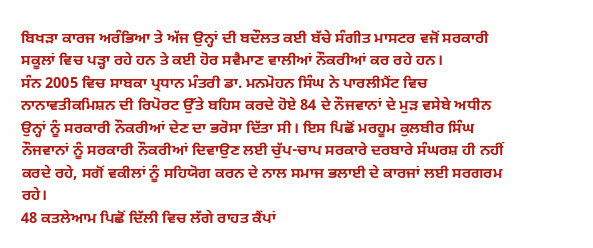ਬਿਖੜਾ ਕਾਰਜ ਅਰੰਭਿਆ ਤੇ ਅੱਜ ਉਨ੍ਹਾਂ ਦੀ ਬਦੌਲਤ ਕਈ ਬੱਚੇ ਸੰਗੀਤ ਮਾਸਟਰ ਵਜੋਂ ਸਰਕਾਰੀ ਸਕੂਲਾਂ ਵਿਚ ਪੜ੍ਹਾ ਰਹੇ ਹਨ ਤੇ ਕਈ ਹੋਰ ਸਵੈਮਾਣ ਵਾਲੀਆਂ ਨੌਕਰੀਆਂ ਕਰ ਰਹੇ ਹਨ।
ਸੰਨ 2005 ਵਿਚ ਸਾਬਕਾ ਪ੍ਰਧਾਨ ਮੰਤਰੀ ਡਾ. ਮਨਮੋਹਨ ਸਿੰਘ ਨੇ ਪਾਰਲੀਮੈਂਟ ਵਿਚ ਨਾਨਾਵਤੀਕਮਿਸ਼ਨ ਦੀ ਰਿਪੋਰਟ ਉੱਤੇ ਬਹਿਸ ਕਰਦੇ ਹੋਏ 84 ਦੇ ਨੌਜਵਾਨਾਂ ਦੇ ਮੁੜ ਵਸੇਬੇ ਅਧੀਨ ਉਨ੍ਹਾਂ ਨੂੰ ਸਰਕਾਰੀ ਨੌਕਰੀਆਂ ਦੇਣ ਦਾ ਭਰੋਸਾ ਦਿੱਤਾ ਸੀ। ਇਸ ਪਿਛੋਂ ਮਰਹੂਮ ਕੁਲਬੀਰ ਸਿੰਘ ਨੌਜਵਾਨਾਂ ਨੂੰ ਸਰਕਾਰੀ ਨੌਕਰੀਆਂ ਦਿਵਾਉਣ ਲਈ ਚੁੱਪ-ਚਾਪ ਸਰਕਾਰੇ ਦਰਬਾਰੇ ਸੰਘਰਸ਼ ਹੀ ਨਹੀਂ ਕਰਦੇ ਰਹੇ, ਸਗੋਂ ਵਕੀਲਾਂ ਨੂੰ ਸਹਿਯੋਗ ਕਰਨ ਦੇ ਨਾਲ ਸਮਾਜ ਭਲਾਈ ਦੇ ਕਾਰਜਾਂ ਲਈ ਸਰਗਰਮ ਰਹੇ।
48 ਕਤਲੇਆਮ ਪਿਛੋਂ ਦਿੱਲੀ ਵਿਚ ਲੱਗੇ ਰਾਹਤ ਕੈਂਪਾਂ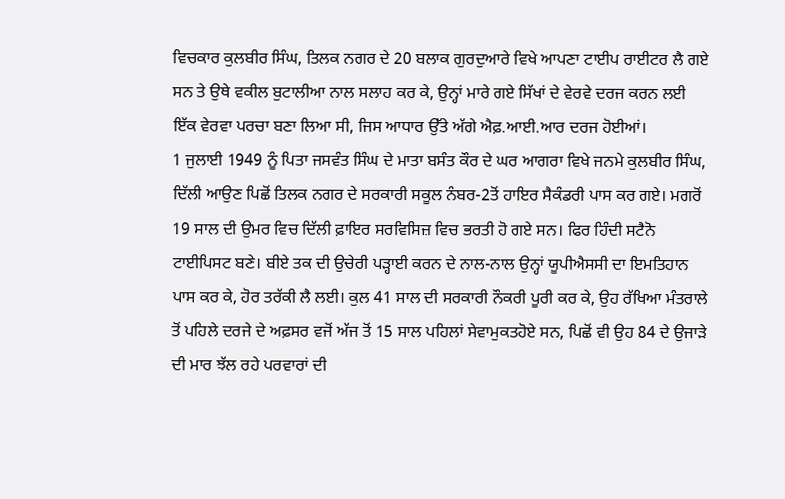ਵਿਚਕਾਰ ਕੁਲਬੀਰ ਸਿੰਘ, ਤਿਲਕ ਨਗਰ ਦੇ 20 ਬਲਾਕ ਗੁਰਦੁਆਰੇ ਵਿਖੇ ਆਪਣਾ ਟਾਈਪ ਰਾਈਟਰ ਲੈ ਗਏ ਸਨ ਤੇ ਉਥੇ ਵਕੀਲ ਬੁਟਾਲੀਆ ਨਾਲ ਸਲਾਹ ਕਰ ਕੇ, ਉਨ੍ਹਾਂ ਮਾਰੇ ਗਏ ਸਿੱਖਾਂ ਦੇ ਵੇਰਵੇ ਦਰਜ ਕਰਨ ਲਈ ਇੱਕ ਵੇਰਵਾ ਪਰਚਾ ਬਣਾ ਲਿਆ ਸੀ, ਜਿਸ ਆਧਾਰ ਉੱਤੇ ਅੱਗੇ ਐਫ਼.ਆਈ.ਆਰ ਦਰਜ ਹੋਈਆਂ।
1 ਜੁਲਾਈ 1949 ਨੂੰ ਪਿਤਾ ਜਸਵੰਤ ਸਿੰਘ ਦੇ ਮਾਤਾ ਬਸੰਤ ਕੌਰ ਦੇ ਘਰ ਆਗਰਾ ਵਿਖੇ ਜਨਮੇ ਕੁਲਬੀਰ ਸਿੰਘ, ਦਿੱਲੀ ਆਉਣ ਪਿਛੋਂ ਤਿਲਕ ਨਗਰ ਦੇ ਸਰਕਾਰੀ ਸਕੂਲ ਨੰਬਰ-2ਤੋਂ ਹਾਇਰ ਸੈਕੰਡਰੀ ਪਾਸ ਕਰ ਗਏ। ਮਗਰੋਂ 19 ਸਾਲ ਦੀ ਉਮਰ ਵਿਚ ਦਿੱਲੀ ਫ਼ਾਇਰ ਸਰਵਿਸਿਜ਼ ਵਿਚ ਭਰਤੀ ਹੋ ਗਏ ਸਨ। ਫਿਰ ਹਿੰਦੀ ਸਟੈਨੋ ਟਾਈਪਿਸਟ ਬਣੇ। ਬੀਏ ਤਕ ਦੀ ਉਚੇਰੀ ਪੜ੍ਹਾਈ ਕਰਨ ਦੇ ਨਾਲ-ਨਾਲ ਉਨ੍ਹਾਂ ਯੂਪੀਐਸਸੀ ਦਾ ਇਮਤਿਹਾਨ ਪਾਸ ਕਰ ਕੇ, ਹੋਰ ਤਰੱਕੀ ਲੈ ਲਈ। ਕੁਲ 41 ਸਾਲ ਦੀ ਸਰਕਾਰੀ ਨੌਕਰੀ ਪੂਰੀ ਕਰ ਕੇ, ਉਹ ਰੱਖਿਆ ਮੰਤਰਾਲੇ ਤੋਂ ਪਹਿਲੇ ਦਰਜੇ ਦੇ ਅਫ਼ਸਰ ਵਜੋਂ ਅੱਜ ਤੋਂ 15 ਸਾਲ ਪਹਿਲਾਂ ਸੇਵਾਮੁਕਤਹੋਏ ਸਨ, ਪਿਛੋਂ ਵੀ ਉਹ 84 ਦੇ ਉਜਾੜੇ ਦੀ ਮਾਰ ਝੱਲ ਰਹੇ ਪਰਵਾਰਾਂ ਦੀ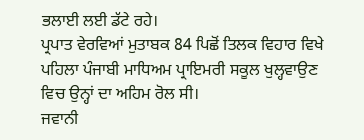ਭਲਾਈ ਲਈ ਡੱਟੇ ਰਹੇ।
ਪ੍ਰਪਾਤ ਵੇਰਵਿਆਂ ਮੁਤਾਬਕ 84 ਪਿਛੋਂ ਤਿਲਕ ਵਿਹਾਰ ਵਿਖੇ ਪਹਿਲਾ ਪੰਜਾਬੀ ਮਾਧਿਅਮ ਪ੍ਰਾਇਮਰੀ ਸਕੂਲ ਖੁਲ੍ਹਵਾਉਣ ਵਿਚ ਉਨ੍ਹਾਂ ਦਾ ਅਹਿਮ ਰੋਲ ਸੀ।
ਜਵਾਨੀ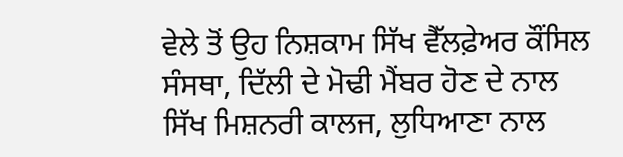ਵੇਲੇ ਤੋਂ ਉਹ ਨਿਸ਼ਕਾਮ ਸਿੱਖ ਵੈੱਲਫ਼ੇਅਰ ਕੌਂਸਿਲ ਸੰਸਥਾ, ਦਿੱਲੀ ਦੇ ਮੋਢੀ ਮੈਂਬਰ ਹੋਣ ਦੇ ਨਾਲ ਸਿੱਖ ਮਿਸ਼ਨਰੀ ਕਾਲਜ, ਲੁਧਿਆਣਾ ਨਾਲ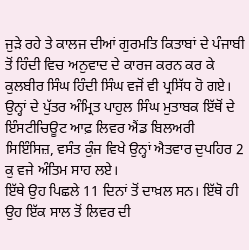ਜੁੜੇ ਰਹੇ ਤੇ ਕਾਲਜ ਦੀਆਂ ਗੁਰਮਤਿ ਕਿਤਾਬਾਂ ਦੇ ਪੰਜਾਬੀ ਤੋਂ ਹਿੰਦੀ ਵਿਚ ਅਨੁਵਾਦ ਦੇ ਕਾਰਜ ਕਰਨ ਕਰ ਕੇ ਕੁਲਬੀਰ ਸਿੰਘ ਹਿੰਦੀ ਸਿੰਘ ਵਜੋਂ ਵੀ ਪ੍ਰਸਿੱਧ ਹੋ ਗਏ।
ਉਨ੍ਹਾਂ ਦੇ ਪੁੱਤਰ ਅੰਮ੍ਰਿਤ ਪਾਹੁਲ ਸਿੰਘ ਮੁਤਾਬਕ ਇੱਥੋਂ ਦੇ ਇੰਸਟੀਚਿਊਟ ਆਫ਼ ਲਿਵਰ ਐਂਡ ਬਿਲਅਰੀ ਸਿਇੰਸਿਜ਼, ਵਸੰਤ ਕੁੰਜ ਵਿਖੇ ਉਨ੍ਹਾਂ ਐਤਵਾਰ ਦੁਪਹਿਰ 2 ਕੁ ਵਜੇ ਅੰਤਿਮ ਸਾਹ ਲਏ।
ਇੱਥੇ ਉਹ ਪਿਛਲੇ 11 ਦਿਨਾਂ ਤੋਂ ਦਾਖ਼ਲ ਸਨ। ਇੱਥੋ ਹੀ ਉਹ ਇੱਕ ਸਾਲ ਤੋਂ ਲਿਵਰ ਦੀ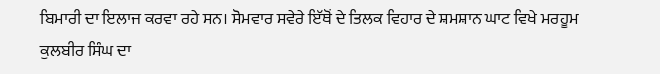ਬਿਮਾਰੀ ਦਾ ਇਲਾਜ ਕਰਵਾ ਰਹੇ ਸਨ। ਸੋਮਵਾਰ ਸਵੇਰੇ ਇੱਥੋਂ ਦੇ ਤਿਲਕ ਵਿਹਾਰ ਦੇ ਸ਼ਮਸ਼ਾਨ ਘਾਟ ਵਿਖੇ ਮਰਹੂਮ ਕੁਲਬੀਰ ਸਿੰਘ ਦਾ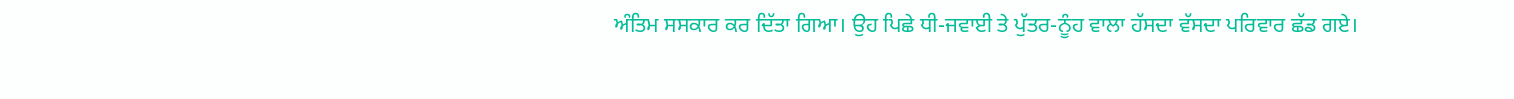ਅੰਤਿਮ ਸਸਕਾਰ ਕਰ ਦਿੱਤਾ ਗਿਆ। ਉਹ ਪਿਛੇ ਧੀ-ਜਵਾਈ ਤੇ ਪੁੱਤਰ-ਨੂੰਹ ਵਾਲਾ ਹੱਸਦਾ ਵੱਸਦਾ ਪਰਿਵਾਰ ਛੱਡ ਗਏ।